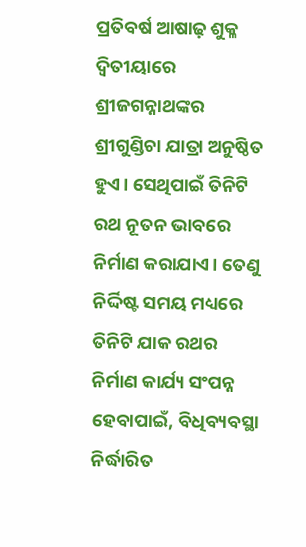ପ୍ରତିବର୍ଷ ଆଷାଢ଼ ଶୁକ୍ଳ ଦ୍ୱିତୀୟାରେ ଶ୍ରୀଜଗନ୍ନାଥଙ୍କର ଶ୍ରୀଗୁଣ୍ଡିଚା ଯାତ୍ରା ଅନୁଷ୍ଠିତ ହୁଏ। ସେଥିପାଇଁ ତିନିଟି ରଥ ନୂତନ ଭାବରେ ନିର୍ମାଣ କରାଯାଏ। ତେଣୁ ନିର୍ଦ୍ଦିଷ୍ଟ ସମୟ ମଧ୍ୟରେ ତିନିଟି ଯାକ ରଥର ନିର୍ମାଣ କାର୍ଯ୍ୟ ସଂପନ୍ନ ହେବାପାଇଁ, ବିଧିବ୍ୟବସ୍ଥା ନିର୍ଦ୍ଧାରିତ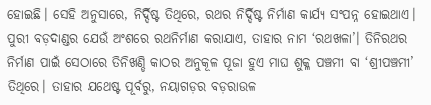ହୋଇଛି। ସେହି ଅନୁସାରେ, ନିର୍ଦ୍ଦିଷ୍ଟ ତିଥିରେ, ରଥର ନିର୍ଦ୍ଦିଷ୍ଟ ନିର୍ମାଣ କାର୍ଯ୍ୟ ସଂପନ୍ନ ହୋଇଥାଏ।
ପୁରୀ ବଡ଼ଦାଣ୍ଡର ଯେଉଁ ଅଂଶରେ ରଥନିର୍ମାଣ କରାଯାଏ, ତାହାର ନାମ ‘ରଥଖଳା’। ତିନିରଥର ନିର୍ମାଣ ପାଇଁ ସେଠାରେ ତିନିଖଣ୍ଡି କାଠର ଅନୁକୂଳ ପୂଜା ହୁଏ ମାଘ ଶୁକ୍ଳ ପଞ୍ଚମୀ ବା ‘ଶ୍ରୀପଞ୍ଚମୀ’ ତିଥିରେ। ତାହାର ଯଥେଷ୍ଟ ପୂର୍ବରୁ, ନୟାଗଡ଼ର ବଡ଼ରାଉଳ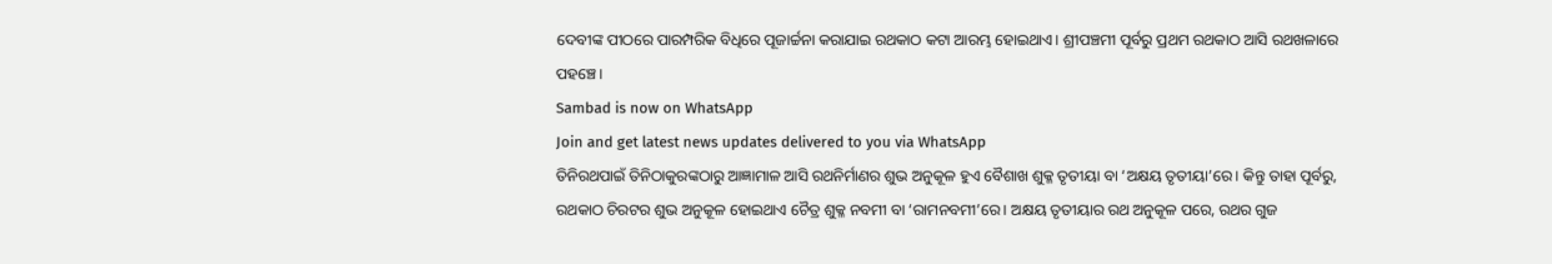ଦେବୀଙ୍କ ପୀଠରେ ପାରମ୍ପରିକ ବିଧିରେ ପୂଜାର୍ଚ୍ଚନା କରାଯାଇ ରଥକାଠ କଟା ଆରମ୍ଭ ହୋଇଥାଏ। ଶ୍ରୀପଞ୍ଚମୀ ପୂର୍ବରୁ ପ୍ରଥମ ରଥକାଠ ଆସି ରଥଖଳାରେ ପହଞ୍ଚେ।
Sambad is now on WhatsApp
Join and get latest news updates delivered to you via WhatsApp
ତିନିରଥପାଇଁ ତିନିଠାକୁରଙ୍କଠାରୁ ଆଜ୍ଞାମାଳ ଆସି ରଥନିର୍ମାଣର ଶୁଭ ଅନୁକୂଳ ହୁଏ ବୈଶାଖ ଶୁକ୍ଳ ତୃତୀୟା ବା ‘ଅକ୍ଷୟ ତୃତୀୟା’ରେ। କିନ୍ତୁ ତାହା ପୂର୍ବରୁ, ରଥକାଠ ଚିରଟର ଶୁଭ ଅନୁକୂଳ ହୋଇଥାଏ ଚୈତ୍ର ଶୁକ୍ଳ ନବମୀ ବା ‘ରାମନବମୀ’ରେ। ଅକ୍ଷୟ ତୃତୀୟାର ରଥ ଅନୁକୂଳ ପରେ, ରଥର ଗୁଜ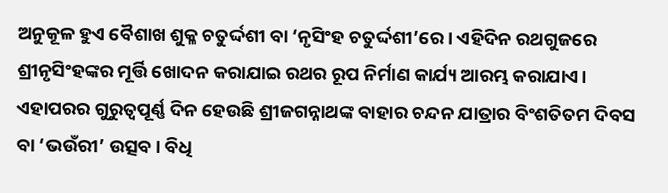ଅନୁକୂଳ ହୁଏ ବୈଶାଖ ଶୁକ୍ଳ ଚତୁର୍ଦ୍ଦଶୀ ବା ‘ନୃସିଂହ ଚତୁର୍ଦ୍ଦଶୀ’ରେ। ଏହିଦିନ ରଥଗୁଜରେ ଶ୍ରୀନୃସିଂହଙ୍କର ମୂର୍ତ୍ତି ଖୋଦନ କରାଯାଇ ରଥର ରୂପ ନିର୍ମାଣ କାର୍ଯ୍ୟ ଆରମ୍ଭ କରାଯାଏ।
ଏହାପରର ଗୁରୁତ୍ୱପୂର୍ଣ୍ଣ ଦିନ ହେଉଛି ଶ୍ରୀଜଗନ୍ନାଥଙ୍କ ବାହାର ଚନ୍ଦନ ଯାତ୍ରାର ବିଂଶତିତମ ଦିବସ ବା ‘ଭଉଁରୀ’ ଉତ୍ସବ। ବିଧି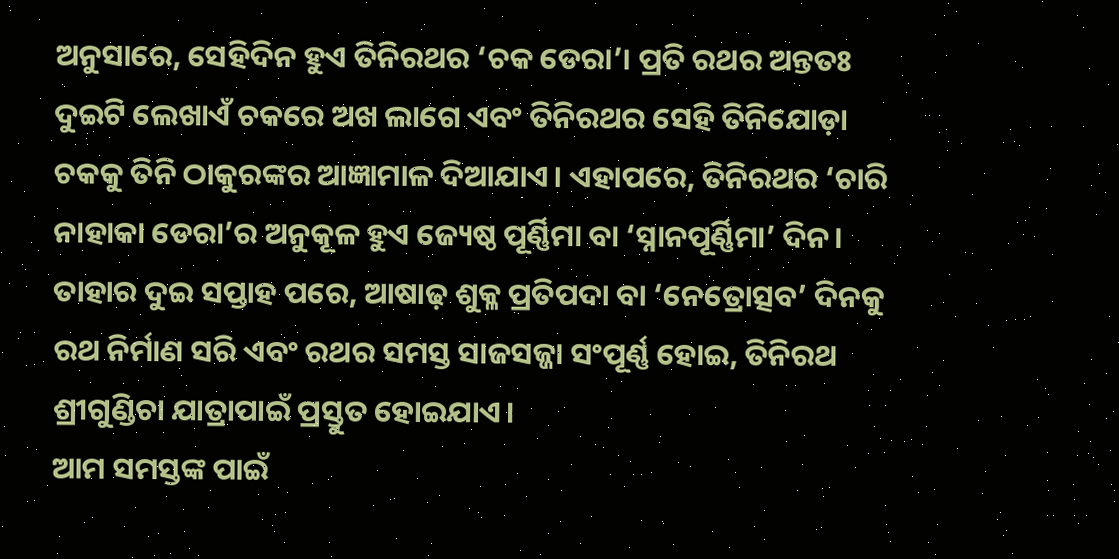ଅନୁସାରେ, ସେହିଦିନ ହୁଏ ତିନିରଥର ‘ଚକ ଡେରା’। ପ୍ରତି ରଥର ଅନ୍ତତଃ ଦୁଇଟି ଲେଖାଏଁ ଚକରେ ଅଖ ଲାଗେ ଏବଂ ତିନିରଥର ସେହି ତିନିଯୋଡ଼ା ଚକକୁ ତିନି ଠାକୁରଙ୍କର ଆଜ୍ଞାମାଳ ଦିଆଯାଏ। ଏହାପରେ, ତିନିରଥର ‘ଚାରି ନାହାକା ଡେରା’ର ଅନୁକୂଳ ହୁଏ ଜ୍ୟେଷ୍ଠ ପୂର୍ଣ୍ଣିମା ବା ‘ସ୍ନାନପୂର୍ଣ୍ଣିମା’ ଦିନ। ତାହାର ଦୁଇ ସପ୍ତାହ ପରେ, ଆଷାଢ଼ ଶୁକ୍ଳ ପ୍ରତିପଦା ବା ‘ନେତ୍ରୋତ୍ସବ’ ଦିନକୁ ରଥ ନିର୍ମାଣ ସରି ଏବଂ ରଥର ସମସ୍ତ ସାଜସଜ୍ଜା ସଂପୂର୍ଣ୍ଣ ହୋଇ, ତିନିରଥ ଶ୍ରୀଗୁଣ୍ଡିଚା ଯାତ୍ରାପାଇଁ ପ୍ରସ୍ତୁତ ହୋଇଯାଏ।
ଆମ ସମସ୍ତଙ୍କ ପାଇଁ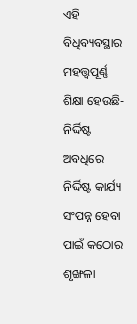ଏହି ବିଧିବ୍ୟବସ୍ଥାର ମହତ୍ତ୍ୱପୂର୍ଣ୍ଣ ଶିକ୍ଷା ହେଉଛି- ନିର୍ଦ୍ଦିଷ୍ଟ ଅବଧିରେ ନିର୍ଦ୍ଦିଷ୍ଟ କାର୍ଯ୍ୟ ସଂପନ୍ନ ହେବା ପାଇଁ କଠୋର ଶୃଙ୍ଖଳା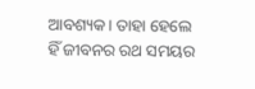ଆବଶ୍ୟକ। ତାହା ହେଲେ ହିଁ ଜୀବନର ରଥ ସମୟର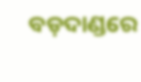ବଡ଼ଦାଣ୍ଡରେ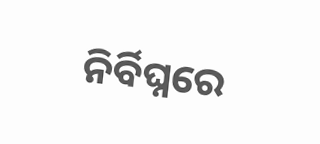ନିର୍ବିଘ୍ନରେ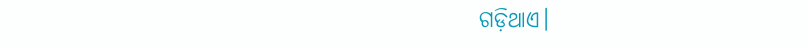ଗଡ଼ିଥାଏ।